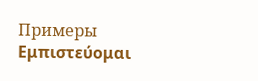Примеры
Εμπιστεύομαι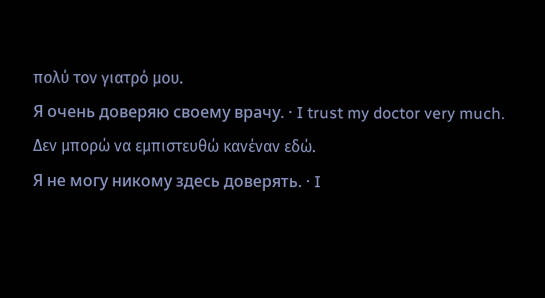πολύ τον γιατρό μου.
Я очень доверяю своему врачу. · I trust my doctor very much.
Δεν μπορώ να εμπιστευθώ κανέναν εδώ.
Я не могу никому здесь доверять. · I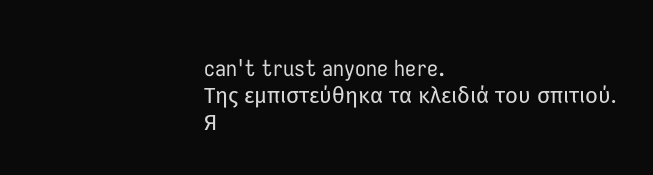can't trust anyone here.
Της εμπιστεύθηκα τα κλειδιά του σπιτιού.
Я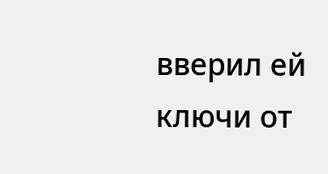вверил ей ключи от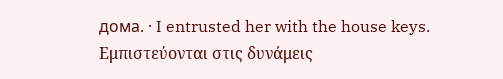дома. · I entrusted her with the house keys.
Εμπιστεύονται στις δυνάμεις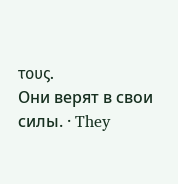τους.
Они верят в свои силы. · They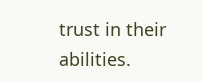trust in their abilities.